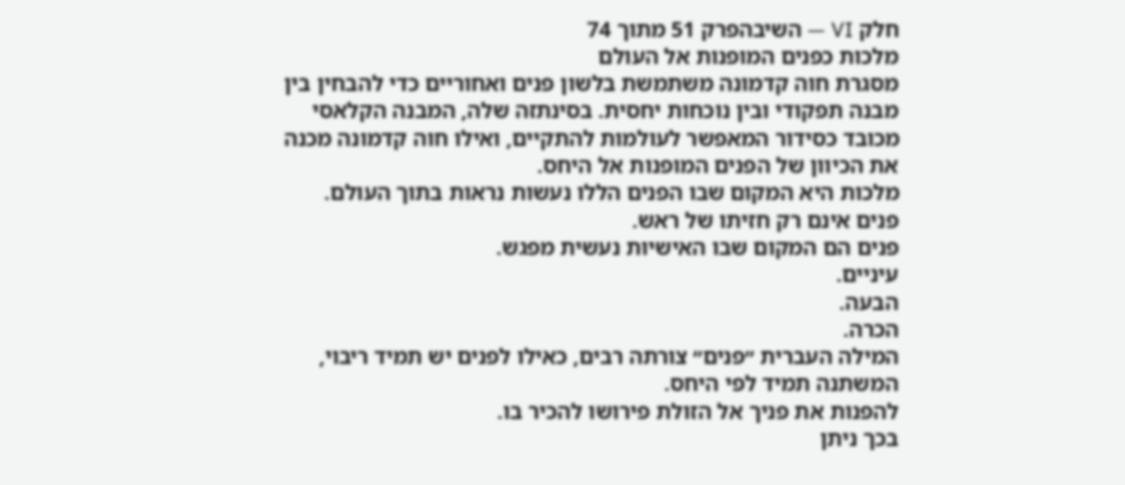חלק VI — השיבהפרק 51 מתוך 74
מלכות כפנים המופנות אל העולם
מסגרת חוה קדמונה משתמשת בלשון פנים ואחוריים כדי להבחין בין מבנה תפקודי ובין נוכחות יחסית. בסינתזה שלה, המבנה הקלאסי מכובד כסידור המאפשר לעולמות להתקיים, ואילו חוה קדמונה מכנה את הכיוון של הפנים המופנות אל היחס.
מלכות היא המקום שבו הפנים הללו נעשות נראות בתוך העולם.
פנים אינם רק חזיתו של ראש.
פנים הם המקום שבו האישיוּת נעשית מפגש.
עיניים.
הבעה.
הכרה.
המילה העברית ״פנים״ צורתה רבים, כאילו לפנים יש תמיד ריבוי, המשתנה תמיד לפי היחס.
להפנות את פניך אל הזולת פירושו להכיר בו.
בכך ניתן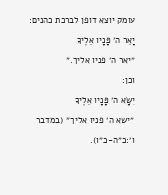עומק יוצא דופן לברכת כהנים:
יָאֵר ה׳ פָּנָיו אֵלֶיךָ
״יאר ה׳ פניו אליך.״
וכן:
יִשָּׂא ה׳ פָּנָיו אֵלֶיךָ
״ישא ה׳ פניו אליך״ (במדבר ו׳:כ״ה-כ״ו).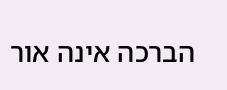הברכה אינה אור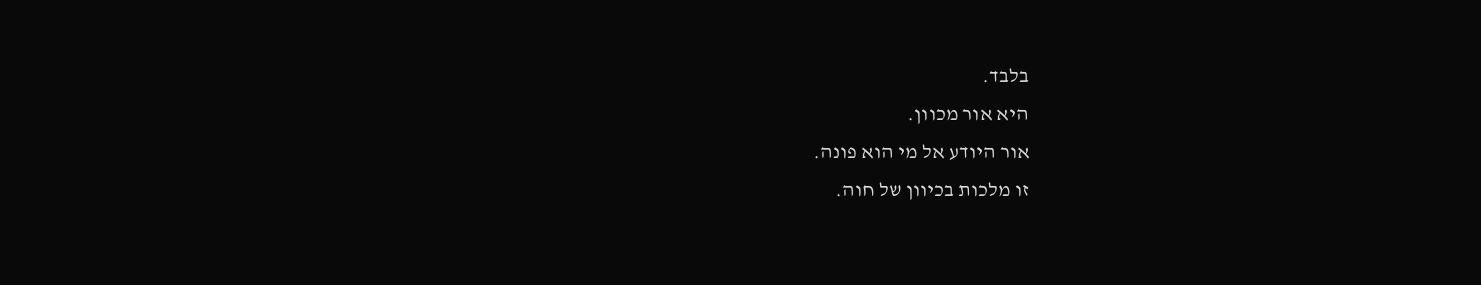בלבד.
היא אור מכוון.
אור היודע אל מי הוא פונה.
זו מלכות בכיוון של חוה.